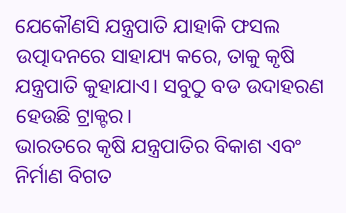ଯେକୌଣସି ଯନ୍ତ୍ରପାତି ଯାହାକି ଫସଲ ଉତ୍ପାଦନରେ ସାହାଯ୍ୟ କରେ, ତାକୁ କୃଷି ଯନ୍ତ୍ରପାତି କୁହାଯାଏ। ସବୁଠୁ ବଡ ଉଦାହରଣ ହେଉଛି ଟ୍ରାକ୍ଟର।
ଭାରତରେ କୃଷି ଯନ୍ତ୍ରପାତିର ବିକାଶ ଏବଂ ନିର୍ମାଣ ବିଗତ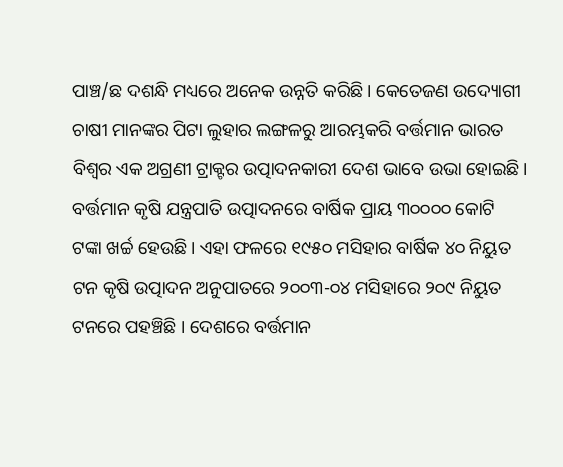ପାଞ୍ଚ/ଛ ଦଶନ୍ଧି ମଧ୍ୟରେ ଅନେକ ଉନ୍ନତି କରିଛି। କେତେଜଣ ଉଦ୍ୟୋଗୀ ଚାଷୀ ମାନଙ୍କର ପିଟା ଲୁହାର ଲଙ୍ଗଳରୁ ଆରମ୍ଭକରି ବର୍ତ୍ତମାନ ଭାରତ ବିଶ୍ଵର ଏକ ଅଗ୍ରଣୀ ଟ୍ରାକ୍ଟର ଉତ୍ପାଦନକାରୀ ଦେଶ ଭାବେ ଉଭା ହୋଇଛି। ବର୍ତ୍ତମାନ କୃଷି ଯନ୍ତ୍ରପାତି ଉତ୍ପାଦନରେ ବାର୍ଷିକ ପ୍ରାୟ ୩୦୦୦୦ କୋଟି ଟଙ୍କା ଖର୍ଚ୍ଚ ହେଉଛି। ଏହା ଫଳରେ ୧୯୫୦ ମସିହାର ବାର୍ଷିକ ୪୦ ନିୟୁତ ଟନ କୃଷି ଉତ୍ପାଦନ ଅନୁପାତରେ ୨୦୦୩-୦୪ ମସିହାରେ ୨୦୯ ନିୟୁତ ଟନରେ ପହଞ୍ଚିଛି । ଦେଶରେ ବର୍ତ୍ତମାନ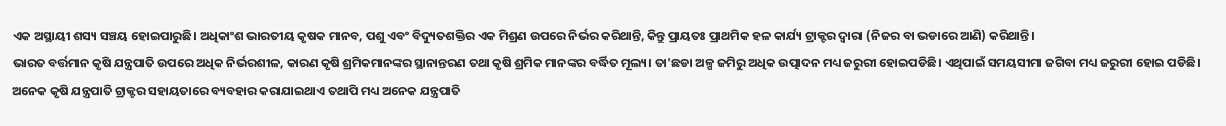ଏକ ଅସ୍ଥାୟୀ ଶସ୍ୟ ସଞ୍ଚୟ ହୋଇପାରୁଛି। ଅଧିକାଂଶ ଭାରତୀୟ କୃଷକ ମାନବ, ପଶୁ ଏବଂ ବିଦ୍ୟୁତଶକ୍ତିର ଏକ ମିଶ୍ରଣ ଉପରେ ନିର୍ଭର କରିଥାନ୍ତି, କିନ୍ତୁ ପ୍ରାୟତଃ ପ୍ରାଥମିକ ହଳ କାର୍ଯ୍ୟ ଟ୍ରାକ୍ଟର ଦ୍ଵାରା (ନିଜର ବା ଭଡାରେ ଆଣି) କରିଥାନ୍ତି।
ଭାରତ ବର୍ତ୍ତମାନ କୃଷି ଯନ୍ତ୍ରପାତି ଉପରେ ଅଧିକ ନିର୍ଭରଶୀଳ, କାରଣ କୃଷି ଶ୍ରମିକମାନଙ୍କର ସ୍ଥାନାନ୍ତରଣ ତଥା କୃଷି ଶ୍ରମିକ ମାନଙ୍କର ବର୍ଦ୍ଧିତ ମୂଲ୍ୟ। ତା'ଛଡା ଅଳ୍ପ ଜମିରୁ ଅଧିକ ଉତ୍ପାଦନ ମଧ୍ୟ ଜରୁରୀ ହୋଇପଡିଛି। ଏଥିପାଇଁ ସମୟସୀମା ଜଗିବା ମଧ୍ୟ ଜରୁରୀ ହୋଇ ପଡିଛି। ଅନେକ କୃଷି ଯନ୍ତ୍ରପାତି ଟ୍ରାକ୍ଟର ସହାୟତାରେ ବ୍ୟବହାର କରାଯାଇଥାଏ ତଥାପି ମଧ୍ୟ ଅନେକ ଯନ୍ତ୍ରପାତି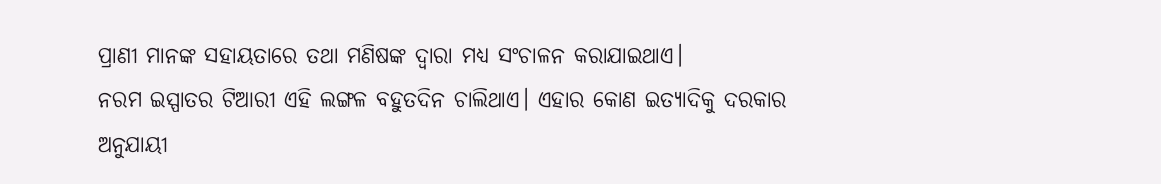ପ୍ରାଣୀ ମାନଙ୍କ ସହାୟତାରେ ତଥା ମଣିଷଙ୍କ ଦ୍ଵାରା ମଧ୍ୟ ସଂଚାଳନ କରାଯାଇଥାଏ।
ନରମ ଇସ୍ପାତର ଟିଆରୀ ଏହି ଲଙ୍ଗଳ ବହୁତଦିନ ଚାଲିଥାଏ। ଏହାର କୋଣ ଇତ୍ୟାଦିକୁ ଦରକାର ଅନୁଯାୟୀ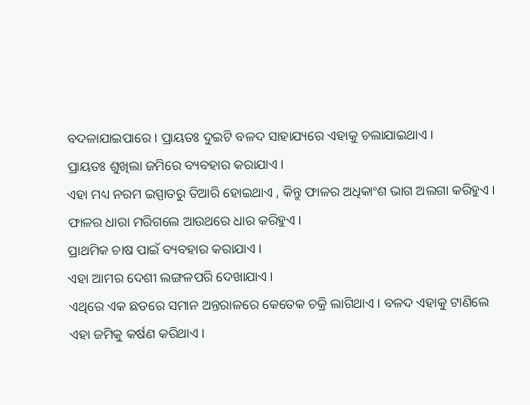ବଦଳାଯାଇପାରେ। ପ୍ରାୟତଃ ଦୁଇଟି ବଳଦ ସାହାଯ୍ୟରେ ଏହାକୁ ଚଲାଯାଇଥାଏ।
ପ୍ରାୟତଃ ଶୁଖିଲା ଜମିରେ ବ୍ୟବହାର କରାଯାଏ।
ଏହା ମଧ୍ୟ ନରମ ଇସ୍ପାତରୁ ତିଆରି ହୋଇଥାଏ , କିନ୍ତୁ ଫାଳର ଅଧିକାଂଶ ଭାଗ ଅଲଗା କରିହୁଏ। ଫାଳର ଧାରା ମରିଗଲେ ଆଉଥରେ ଧାର କରିହୁଏ।
ପ୍ରାଥମିକ ଚାଷ ପାଇଁ ବ୍ୟବହାର କରାଯାଏ।
ଏହା ଆମର ଦେଶୀ ଲଙ୍ଗଳପରି ଦେଖାଯାଏ।
ଏଥିରେ ଏକ ଛଡରେ ସମାନ ଅନ୍ତରାଳରେ କେତେକ ଚକ୍ରି ଲାଗିଥାଏ। ବଳଦ ଏହାକୁ ଟାଣିଲେ ଏହା ଜମିକୁ କର୍ଷଣ କରିଥାଏ।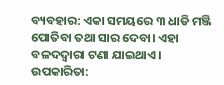ବ୍ୟବହାର: ଏକା ସମୟରେ ୩ ଧାଡି ମଞ୍ଜି ପୋତିବା ତଥା ସାର ଦେବା। ଏହା ବଳଦଦ୍ଵାରା ଟଣା ଯାଇଥାଏ।
ଉପକାରିତା: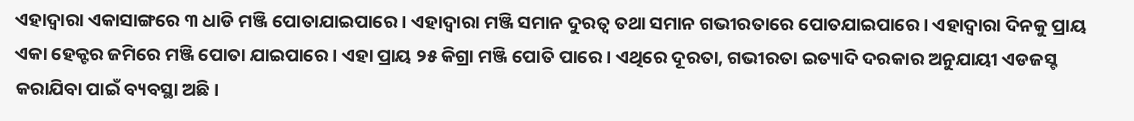ଏହାଦ୍ଵାରା ଏକାସାଙ୍ଗରେ ୩ ଧାଡି ମଞ୍ଜି ପୋତାଯାଇପାରେ। ଏହାଦ୍ଵାରା ମଞ୍ଜି ସମାନ ଦୁରତ୍ଵ ତଥା ସମାନ ଗଭୀରତାରେ ପୋତଯାଇପାରେ। ଏହାଦ୍ଵାରା ଦିନକୁ ପ୍ରାୟ ଏକା ହେକ୍ଟର ଜମିରେ ମଞ୍ଜି ପୋତା ଯାଇପାରେ। ଏହା ପ୍ରାୟ ୨୫ କିଗ୍ରା ମଞ୍ଜି ପୋତି ପାରେ। ଏଥିରେ ଦୂରତା, ଗଭୀରତା ଇତ୍ୟାଦି ଦରକାର ଅନୁଯାୟୀ ଏଡଜସ୍ଟ କରାଯିବା ପାଇଁ ବ୍ୟବସ୍ଥା ଅଛି।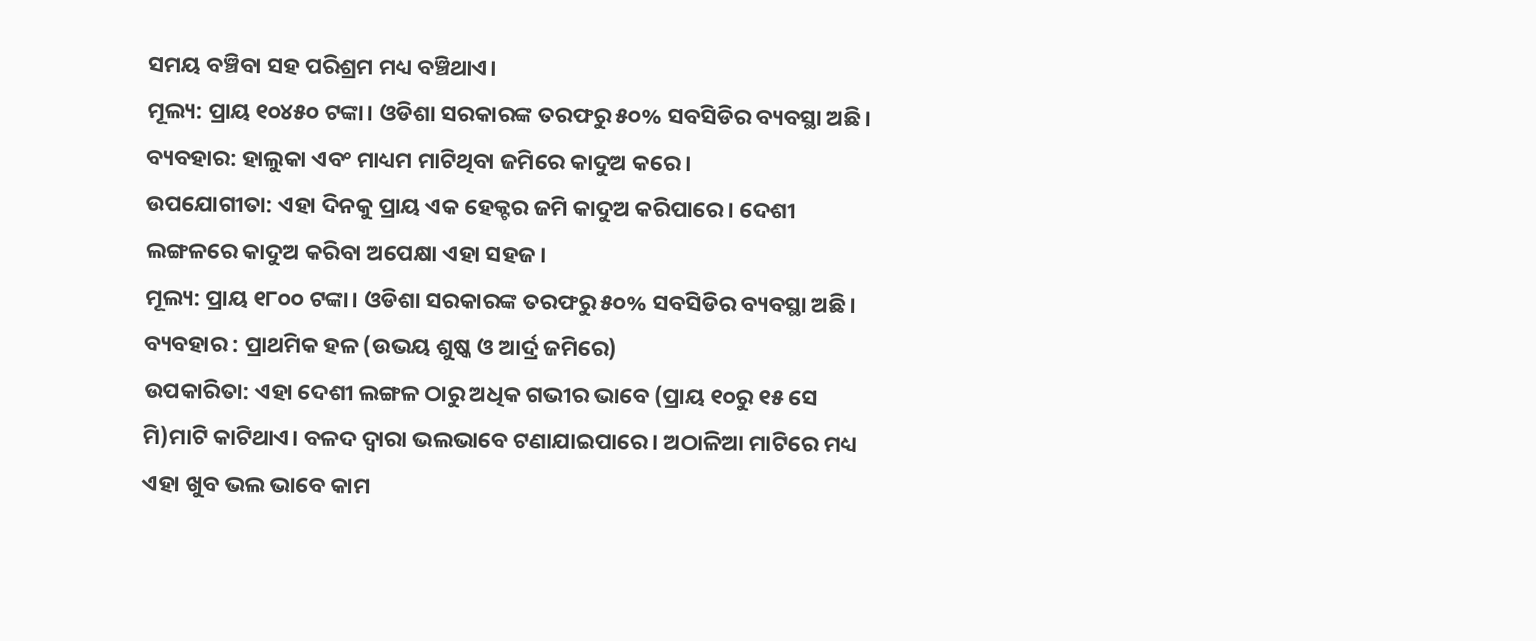ସମୟ ବଞ୍ଚିବା ସହ ପରିଶ୍ରମ ମଧ୍ୟ ବଞ୍ଚିଥାଏ।
ମୂଲ୍ୟ: ପ୍ରାୟ ୧୦୪୫୦ ଟଙ୍କା। ଓଡିଶା ସରକାରଙ୍କ ତରଫରୁ ୫୦% ସବସିଡିର ବ୍ୟବସ୍ଥା ଅଛି।
ବ୍ୟବହାର: ହାଲୁକା ଏବଂ ମାଧ୍ୟମ ମାଟିଥିବା ଜମିରେ କାଦୁଅ କରେ ।
ଉପଯୋଗୀତା: ଏହା ଦିନକୁ ପ୍ରାୟ ଏକ ହେକ୍ଟର ଜମି କାଦୁଅ କରିପାରେ। ଦେଶୀ ଲଙ୍ଗଳରେ କାଦୁଅ କରିବା ଅପେକ୍ଷା ଏହା ସହଜ।
ମୂଲ୍ୟ: ପ୍ରାୟ ୧୮୦୦ ଟଙ୍କା। ଓଡିଶା ସରକାରଙ୍କ ତରଫରୁ ୫୦% ସବସିଡିର ବ୍ୟବସ୍ଥା ଅଛି।
ବ୍ୟବହାର : ପ୍ରାଥମିକ ହଳ (ଉଭୟ ଶୁଷ୍କ ଓ ଆର୍ଦ୍ର ଜମିରେ)
ଉପକାରିତା: ଏହା ଦେଶୀ ଲଙ୍ଗଳ ଠାରୁ ଅଧିକ ଗଭୀର ଭାବେ (ପ୍ରାୟ ୧୦ରୁ ୧୫ ସେ ମି)ମାଟି କାଟିଥାଏ। ବଳଦ ଦ୍ଵାରା ଭଲଭାବେ ଟଣାଯାଇପାରେ। ଅଠାଳିଆ ମାଟିରେ ମଧ୍ୟ ଏହା ଖୁବ ଭଲ ଭାବେ କାମ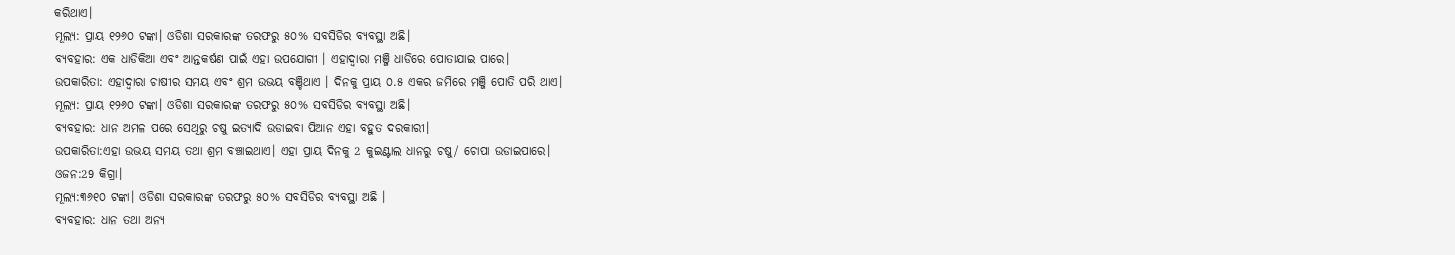କରିଥାଏ।
ମୂଲ୍ୟ: ପ୍ରାୟ ୧୨୬୦ ଟଙ୍କା। ଓଡିଶା ସରକାରଙ୍କ ତରଫରୁ ୫୦% ସବସିଡିର ବ୍ୟବସ୍ଥା ଅଛି।
ବ୍ୟବହାର: ଏକ ଧାଡିକିଆ ଏବଂ ଆନ୍ତକର୍ଷଣ ପାଇଁ ଏହା ଉପଯୋଗୀ । ଏହାଦ୍ଵାରା ମଞ୍ଜି ଧାଡିରେ ପୋତାଯାଇ ପାରେ।
ଉପକାରିତା: ଏହାଦ୍ଵାରା ଚାଷୀର ସମୟ ଏବଂ ଶ୍ରମ ଉଭୟ ବଞ୍ଚିଥାଏ । ଦିନକୁ ପ୍ରାୟ ୦.୫ ଏକର ଜମିରେ ମଞ୍ଜି ପୋତି ପରି ଥାଏ।
ମୂଲ୍ୟ: ପ୍ରାୟ ୧୨୬୦ ଟଙ୍କା। ଓଡିଶା ସରକାରଙ୍କ ତରଫରୁ ୫୦% ସବସିଡିର ବ୍ୟବସ୍ଥା ଅଛି।
ବ୍ୟବହାର: ଧାନ ଅମଳ ପରେ ସେଥିରୁ ଚଷୁ ଇତ୍ୟାଦି ଉଡାଇବା ପିଆନ ଏହା ବହୁତ ଦରକାରୀ।
ଉପକାରିତା:ଏହା ଉଭୟ ସମୟ ତଥା ଶ୍ରମ ବଞ୍ଚାଇଥାଏ। ଏହା ପ୍ରାୟ ଦିନକୁ 2 କୁଇଣ୍ଟାଲ ଧାନରୁ ଚଷୁ/ ଚୋପା ଉଡାଇପାରେ।
ଓଜନ:29 କିଗ୍ରା।
ମୂଲ୍ୟ:୩୬୧୦ ଟଙ୍କା। ଓଡିଶା ସରକାରଙ୍କ ତରଫରୁ ୫୦% ସବସିଡିର ବ୍ୟବସ୍ଥା ଅଛି ।
ବ୍ୟବହାର: ଧାନ ତଥା ଅନ୍ୟ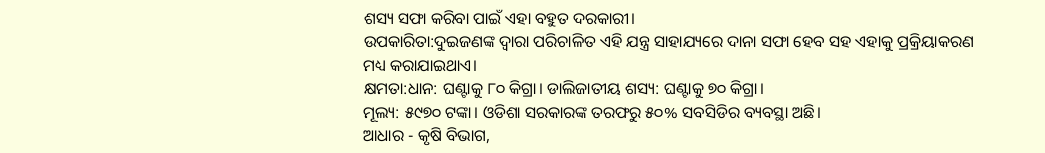ଶସ୍ୟ ସଫା କରିବା ପାଇଁ ଏହା ବହୁତ ଦରକାରୀ।
ଉପକାରିତା:ଦୁଇଜଣଙ୍କ ଦ୍ଵାରା ପରିଚାଳିତ ଏହି ଯନ୍ତ୍ର ସାହାଯ୍ୟରେ ଦାନା ସଫା ହେବ ସହ ଏହାକୁ ପ୍ରକ୍ରିୟାକରଣ ମଧ୍ୟ କରାଯାଇଥାଏ।
କ୍ଷମତା:ଧାନ: ଘଣ୍ଟାକୁ ୮୦ କିଗ୍ରା। ଡାଲିଜାତୀୟ ଶସ୍ୟ: ଘଣ୍ଟାକୁ ୭୦ କିଗ୍ରା।
ମୂଲ୍ୟ: ୫୯୭୦ ଟଙ୍କା। ଓଡିଶା ସରକାରଙ୍କ ତରଫରୁ ୫୦% ସବସିଡିର ବ୍ୟବସ୍ଥା ଅଛି।
ଆଧାର - କୃଷି ବିଭାଗ,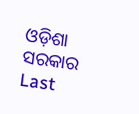ଓଡ଼ିଶା ସରକାର
Last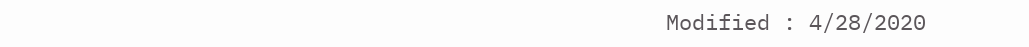Modified : 4/28/2020